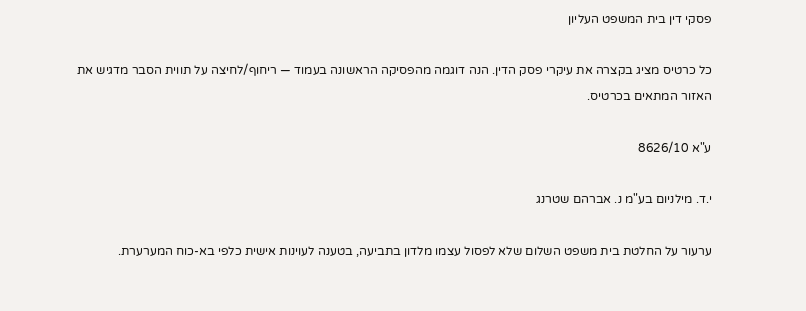פסקי דין בית המשפט העליון

כל כרטיס מציג בקצרה את עיקרי פסק הדין. הנה דוגמה מהפסיקה הראשונה בעמוד — ריחוף/לחיצה על תווית הסבר מדגיש את האזור המתאים בכרטיס.

ע"א 8626/10

י.ד. מילניום בע"מ נ. אברהם שטרנג

ערעור על החלטת בית משפט השלום שלא לפסול עצמו מלדון בתביעה, בטענה לעוינות אישית כלפי בא-כוח המערערת.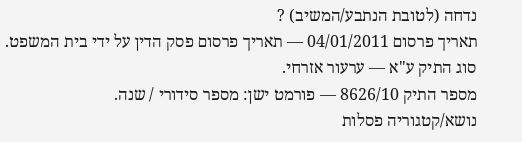נדחה (לטובת הנתבע/המשיב) ?
תאריך פרסום 04/01/2011 — תאריך פרסום פסק הדין על ידי בית המשפט.
סוג התיק ע"א — ערעור אזרחי.
מספר התיק 8626/10 — פורמט ישן: מספר סידורי / שנה.
נושא/קטגוריה פסלות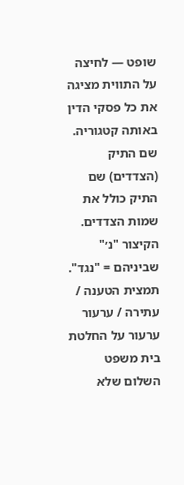שופט — לחיצה על התווית מציגה את כל פסקי הדין באותה קטגוריה.
שם התיק (הצדדים) שם התיק כולל את שמות הצדדים. הקיצור "נ׳" שביניהם = "נגד".
תמצית הטענה / עתירה / ערעור ערעור על החלטת בית משפט השלום שלא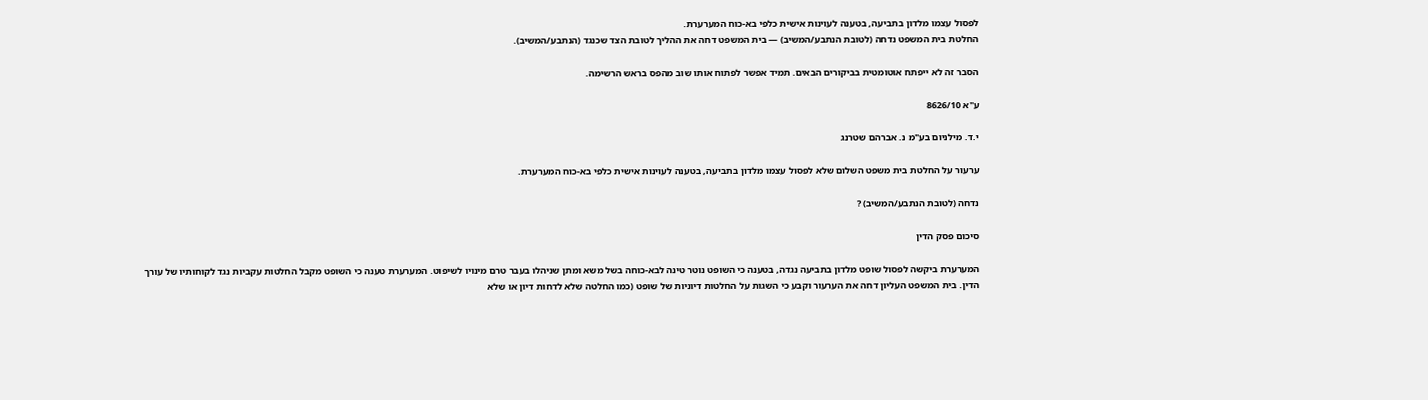לפסול עצמו מלדון בתביעה, בטענה לעוינות אישית כלפי בא-כוח המערערת.
החלטת בית המשפט נדחה (לטובת הנתבע/המשיב) — בית המשפט דחה את ההליך לטובת הצד שכנגד (הנתבע/המשיב).

הסבר זה לא ייפתח אוטומטית בביקורים הבאים. תמיד אפשר לפתוח אותו שוב מהפס בראש הרשימה.

ע"א 8626/10

י.ד. מילניום בע"מ נ. אברהם שטרנג

ערעור על החלטת בית משפט השלום שלא לפסול עצמו מלדון בתביעה, בטענה לעוינות אישית כלפי בא-כוח המערערת.

נדחה (לטובת הנתבע/המשיב) ?

סיכום פסק הדין

המערערת ביקשה לפסול שופט מלדון בתביעה נגדה, בטענה כי השופט נוטר טינה לבא-כוחה בשל משא ומתן שניהלו בעבר טרם מינויו לשיפוט. המערערת טענה כי השופט מקבל החלטות עקביות נגד לקוחותיו של עורך הדין. בית המשפט העליון דחה את הערעור וקבע כי השגות על החלטות דיוניות של שופט (כמו החלטה שלא לדחות דיון או שלא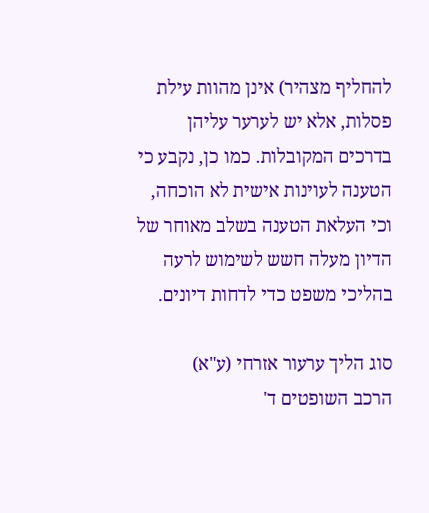להחליף מצהיר) אינן מהוות עילת פסלות, אלא יש לערער עליהן בדרכים המקובלות. כמו כן, נקבע כי הטענה לעוינות אישית לא הוכחה, וכי העלאת הטענה בשלב מאוחר של הדיון מעלה חשש לשימוש לרעה בהליכי משפט כדי לדחות דיונים.

סוג הליך ערעור אזרחי (ע"א)
הרכב השופטים ד'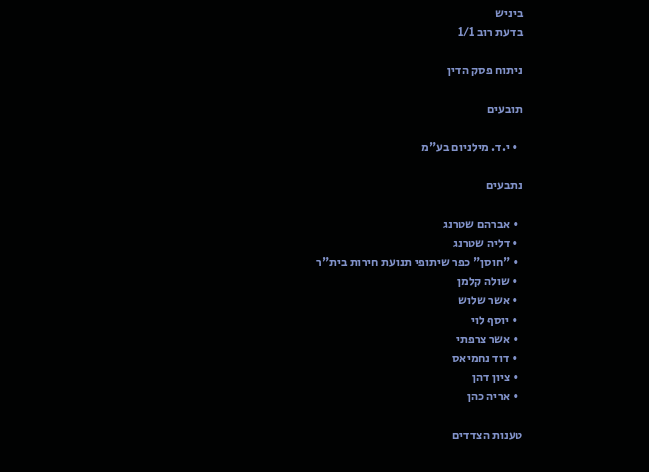ביניש
בדעת רוב 1/1

ניתוח פסק הדין

תובעים

  • י.ד. מילניום בע"מ

נתבעים

  • אברהם שטרנג
  • דליה שטרנג
  • "חוסן" כפר שיתופי תנועת חירות בית"ר
  • שולה קלמן
  • אשר שלוש
  • יוסף לוי
  • אשר צרפתי
  • דוד נחמיאס
  • ציון דהן
  • אריה כהן

טענות הצדדים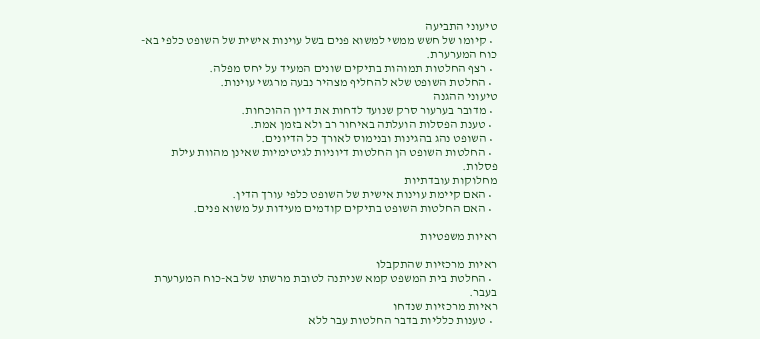טיעוני התביעה
  • קיומו של חשש ממשי למשוא פנים בשל עוינות אישית של השופט כלפי בא-כוח המערערת.
  • רצף החלטות תמוהות בתיקים שונים המעיד על יחס מפלה.
  • החלטת השופט שלא להחליף מצהיר נבעה מרגשי עוינות.
טיעוני ההגנה
  • מדובר בערעור סרק שנועד לדחות את דיון ההוכחות.
  • טענת הפסלות הועלתה באיחור רב ולא בזמן אמת.
  • השופט נהג בהגינות ובנימוס לאורך כל הדיונים.
  • החלטות השופט הן החלטות דיוניות לגיטימיות שאינן מהוות עילת פסלות.
מחלוקות עובדתיות
  • האם קיימת עוינות אישית של השופט כלפי עורך הדין.
  • האם החלטות השופט בתיקים קודמים מעידות על משוא פנים.

ראיות משפטיות

ראיות מרכזיות שהתקבלו
  • החלטת בית המשפט קמא שניתנה לטובת מרשתו של בא-כוח המערערת בעבר.
ראיות מרכזיות שנדחו
  • טענות כלליות בדבר החלטות עבר ללא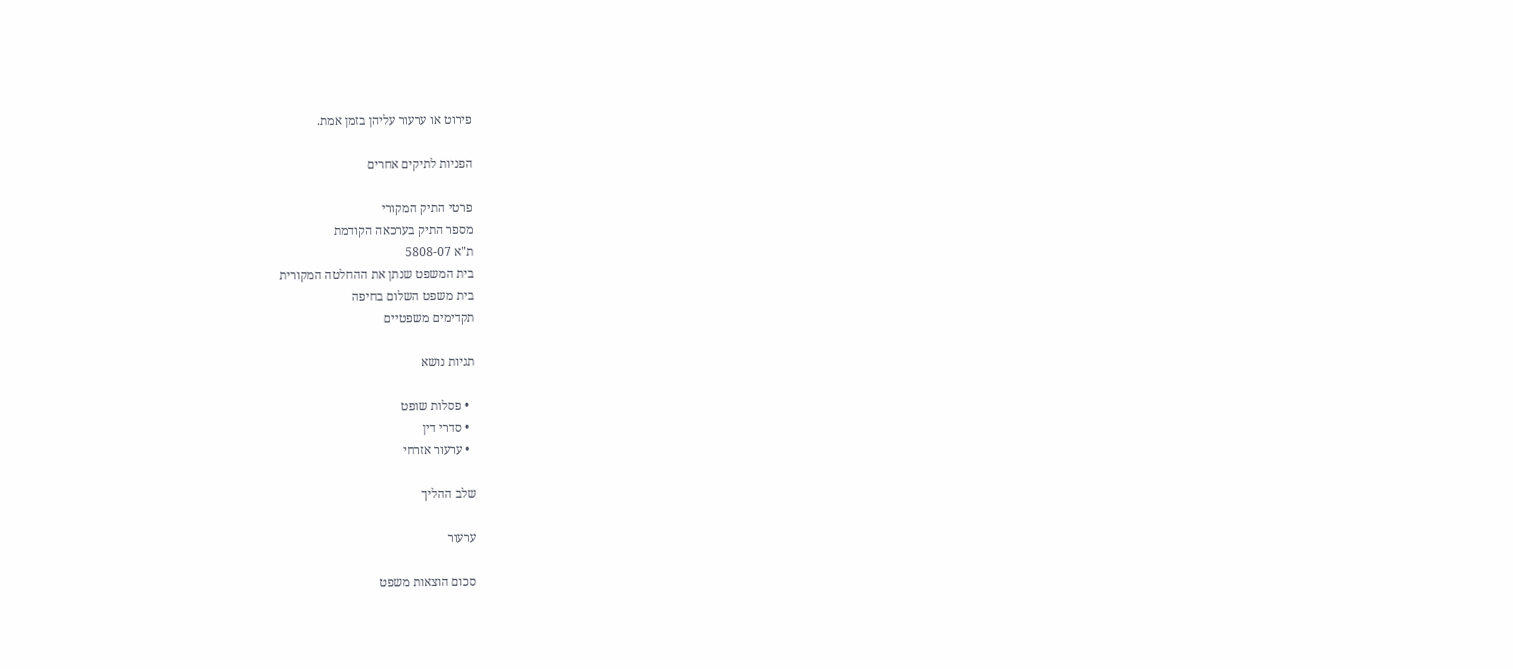פירוט או ערעור עליהן בזמן אמת.

הפניות לתיקים אחרים

פרטי התיק המקורי
מספר התיק בערכאה הקודמת
ת"א 5808-07
בית המשפט שנתן את ההחלטה המקורית
בית משפט השלום בחיפה
תקדימים משפטיים

תגיות נושא

  • פסלות שופט
  • סדרי דין
  • ערעור אזרחי

שלב ההליך

ערעור

סכום הוצאות משפט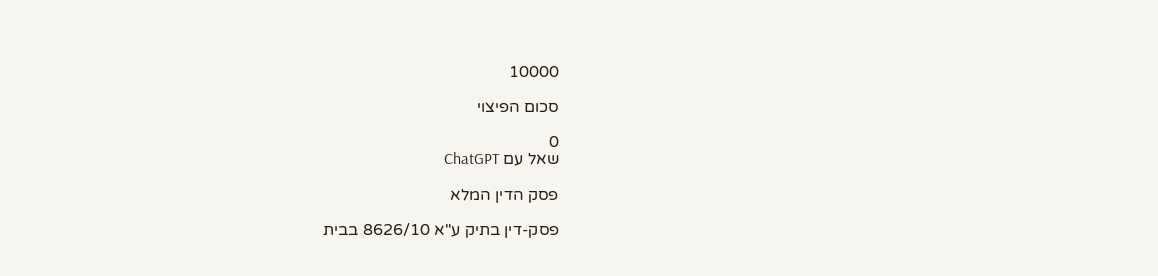10000

סכום הפיצוי

0
שאל עם ChatGPT

פסק הדין המלא

פסק-דין בתיק ע"א 8626/10 בבית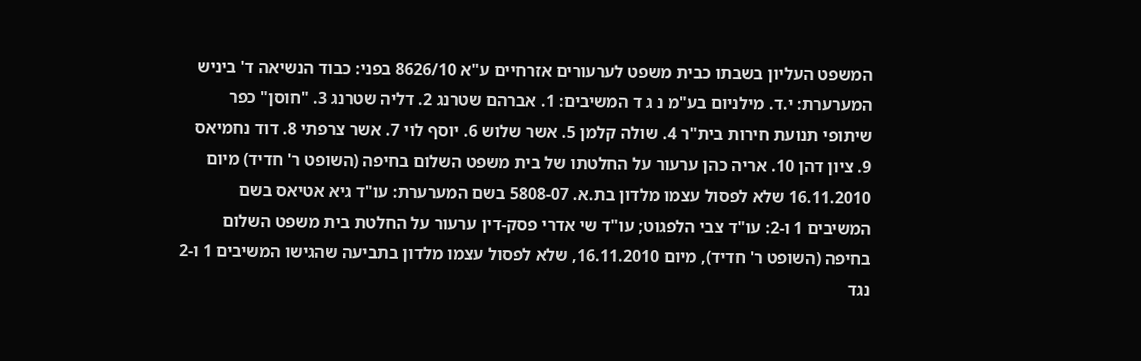המשפט העליון בשבתו כבית משפט לערעורים אזרחיים ע"א 8626/10 בפני: כבוד הנשיאה ד' ביניש המערערת: י.ד. מילניום בע"מ נ ג ד המשיבים: 1. אברהם שטרנג 2. דליה שטרנג 3. "חוסן" כפר שיתופי תנועת חירות בית"ר 4. שולה קלמן 5. אשר שלוש 6. יוסף לוי 7. אשר צרפתי 8. דוד נחמיאס 9. ציון דהן 10. אריה כהן ערעור על החלטתו של בית משפט השלום בחיפה (השופט ר' חדיד) מיום 16.11.2010 שלא לפסול עצמו מלדון בת.א. 5808-07 בשם המערערת: עו"ד גיא אטיאס בשם המשיבים 1 ו-2: עו"ד צבי הלפגוט; עו"ד שי אדרי פסק-דין ערעור על החלטת בית משפט השלום בחיפה (השופט ר' חדיד), מיום 16.11.2010, שלא לפסול עצמו מלדון בתביעה שהגישו המשיבים 1 ו-2 נגד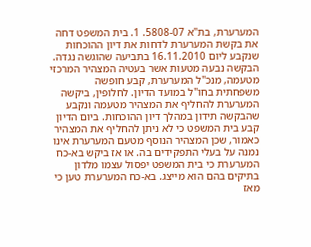המערערת, בת"א 5808-07. 1. בית המשפט דחה את בקשת המערערת לדחות את דיון ההוכחות שנקבע ליום 16.11.2010 בתביעה שהוגשה נגדה. הבקשה נבעה מטעות אשר בעטיה המצהיר המרכזי מטעמה, מנכ"ל המערערת, קבע חופשה משפחתית בחו"ל במועד הדיון. לחלופין, ביקשה המערערת להחליף את המצהיר מטעמה ונקבע שהבקשה תידון במהלך דיון ההוכחות. ביום הדיון קבע בית המשפט כי לא ניתן להחליף את המצהיר כאמור, שכן המצהיר הנוסף מטעם המערערת אינו נמנה על בעלי התפקידים בה. או אז ביקש בא-כח המערערת כי בית המשפט יפסול עצמו מלדון בתיקים בהם הוא מייצג. בא-כח המערערת טען כי מאז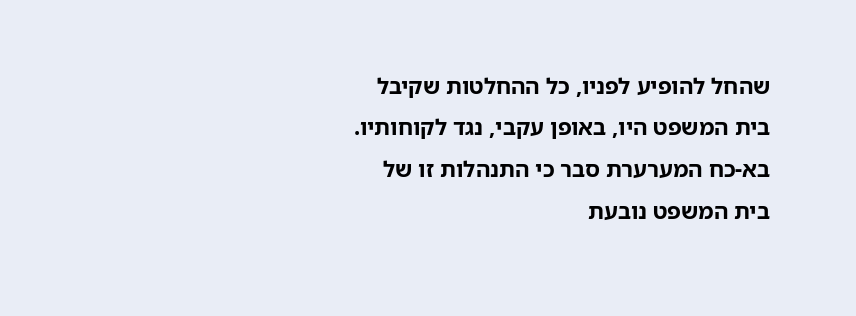שהחל להופיע לפניו, כל ההחלטות שקיבל בית המשפט היו, באופן עקבי, נגד לקוחותיו. בא-כח המערערת סבר כי התנהלות זו של בית המשפט נובעת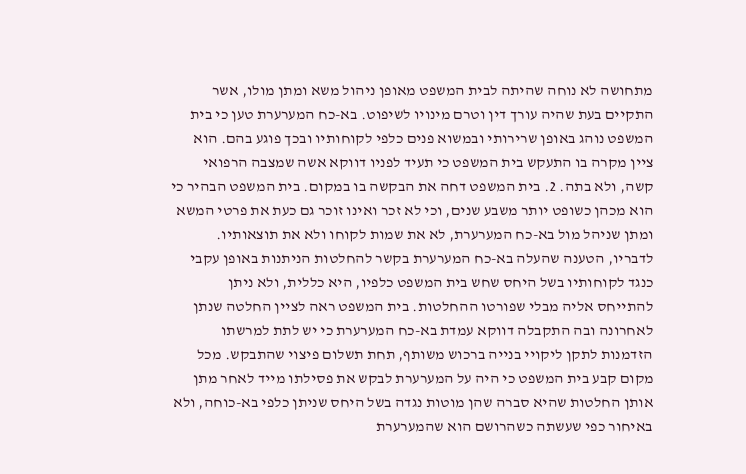מתחושה לא נוחה שהיתה לבית המשפט מאופן ניהול משא ומתן מולו, אשר התקיים בעת שהיה עורך דין וטרם מינויו לשיפוט. בא-כח המערערת טען כי בית המשפט נוהג באופן שרירותי ובמשוא פנים כלפי לקוחותיו ובכך פוגע בהם. הוא ציין מקרה בו התעקש בית המשפט כי תעיד לפניו דווקא אשה שמצבה הרפואי קשה, ולא בתה. 2. בית המשפט דחה את הבקשה בו במקום. בית המשפט הבהיר כי הוא מכהן כשופט יותר משבע שנים, וכי לא זכר ואינו זוכר גם כעת את פרטי המשא ומתן שניהל מול בא-כח המערערת, לא את שמות לקוחו ולא את תוצאותיו. לדבריו, הטענה שהעלה בא-כח המערערת בקשר להחלטות הניתנות באופן עקבי כנגד לקוחותיו בשל היחס שחש בית המשפט כלפיו, היא כללית, ולא ניתן להתייחס אליה מבלי שפורטו ההחלטות. בית המשפט ראה לציין החלטה שנתן לאחרונה ובה התקבלה דווקא עמדת בא-כח המערערת כי יש לתת למרשתו הזדמנות לתקן ליקויי בנייה ברכוש משותף, תחת תשלום פיצוי שהתבקש. מכל מקום קבע בית המשפט כי היה על המערערת לבקש את פסילתו מייד לאחר מתן אותן החלטות שהיא סברה שהן מוטות נגדה בשל היחס שניתן כלפי בא-כוחה, ולא באיחור כפי שעשתה כשהרושם הוא שהמערערת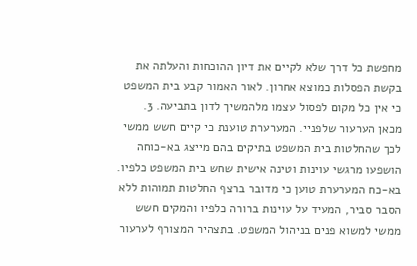מחפשת כל דרך שלא לקיים את דיון ההוכחות והעלתה את בקשת הפסלות כמוצא אחרון. לאור האמור קבע בית המשפט כי אין כל מקום לפסול עצמו מלהמשיך לדון בתביעה. 3. מכאן הערעור שלפניי. המערערת טוענת כי קיים חשש ממשי לכך שהחלטות בית המשפט בתיקים בהם מייצג בא-כוחה הושפעו מרגשי עוינות וטינה אישית שחש בית המשפט כלפיו. בא-כח המערערת טוען כי מדובר ברצף החלטות תמוהות ללא הסבר סביר, המעיד על עוינות ברורה כלפיו והמקים חשש ממשי למשוא פנים בניהול המשפט. בתצהיר המצורף לערעור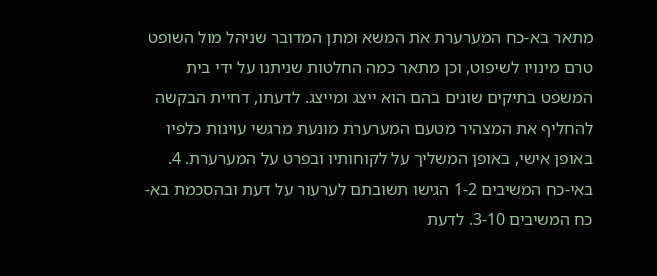מתאר בא-כח המערערת את המשא ומתן המדובר שניהל מול השופט טרם מינויו לשיפוט, וכן מתאר כמה החלטות שניתנו על ידי בית המשפט בתיקים שונים בהם הוא ייצג ומייצג. לדעתו, דחיית הבקשה להחליף את המצהיר מטעם המערערת מונעת מרגשי עוינות כלפיו באופן אישי, באופן המשליך על לקוחותיו ובפרט על המערערת. 4. באי-כח המשיבים 1-2 הגישו תשובתם לערעור על דעת ובהסכמת בא-כח המשיבים 3-10. לדעת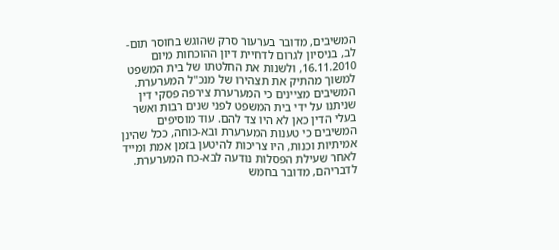המשיבים, מדובר בערעור סרק שהוגש בחוסר תום-לב, בניסיון לגרום לדחיית דיון ההוכחות מיום 16.11.2010, ולשנות את החלטתו של בית המשפט למשוך מהתיק את תצהירו של מנכ"ל המערערת. המשיבים מציינים כי המערערת צירפה פסקי דין שניתנו על ידי בית המשפט לפני שנים רבות ואשר בעלי הדין כאן לא היו צד להם. עוד מוסיפים המשיבים כי טענות המערערת ובא-כוחה, ככל שהינן אמיתיות וכנות, היו צריכות להיטען בזמן אמת ומייד לאחר שעילת הפסלות נודעה לבא-כח המערערת. לדבריהם, מדובר בחמש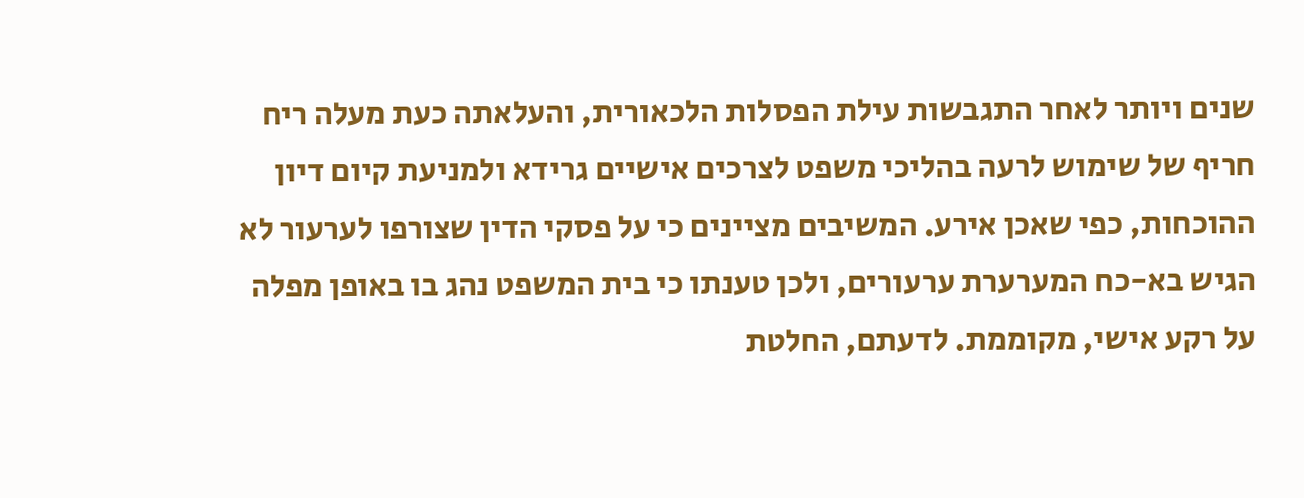שנים ויותר לאחר התגבשות עילת הפסלות הלכאורית, והעלאתה כעת מעלה ריח חריף של שימוש לרעה בהליכי משפט לצרכים אישיים גרידא ולמניעת קיום דיון ההוכחות, כפי שאכן אירע. המשיבים מציינים כי על פסקי הדין שצורפו לערעור לא הגיש בא-כח המערערת ערעורים, ולכן טענתו כי בית המשפט נהג בו באופן מפלה על רקע אישי, מקוממת. לדעתם, החלטת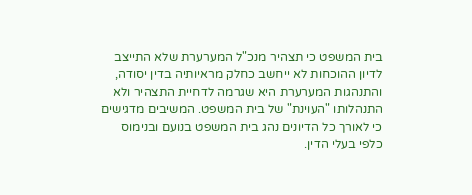בית המשפט כי תצהיר מנכ"ל המערערת שלא התייצב לדיון ההוכחות לא ייחשב כחלק מראיותיה בדין יסודה, והתנהגות המערערת היא שגרמה לדחיית התצהיר ולא התנהלותו "העוינת" של בית המשפט. המשיבים מדגישים כי לאורך כל הדיונים נהג בית המשפט בנועם ובנימוס כלפי בעלי הדין.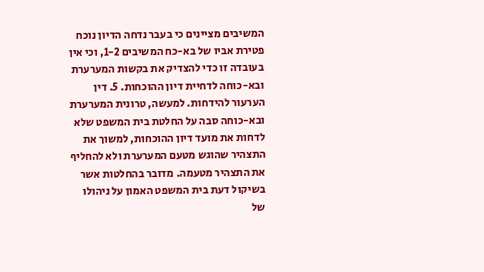המשיבים מציינים כי בעבר נדחה הדיון נוכח פטירת אביו של בא-כח המשיבים 1-2, וכי אין בעובדה זו כדי להצדיק את בקשות המערערת ובא-כוחה לדחיית דיון ההוכחות. 5. דין הערעור להידחות. למעשה, טרונית המערערת ובא-כוחה סבה על החלטת בית המשפט שלא לדחות את מועד דיון ההוכחות, למשוך את התצהיר שהוגש מטעם המערערת ולא להחליף את התצהיר מטעמה. מדובר בהחלטות אשר בשיקול דעת בית המשפט האמון על ניהולו של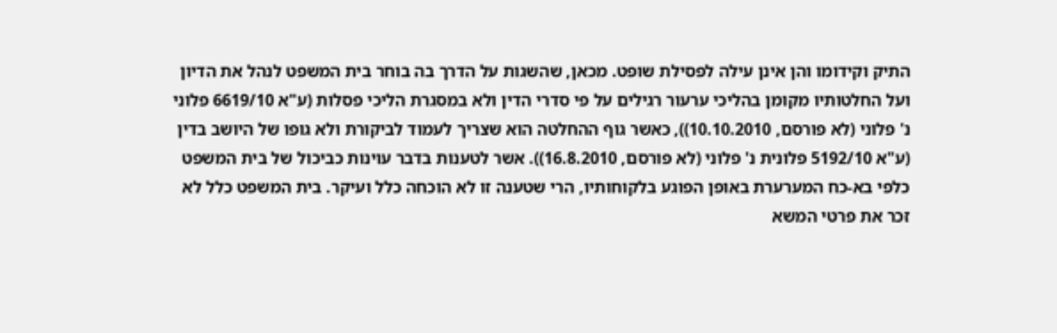התיק וקידומו והן אינן עילה לפסילת שופט. מכאן, שהשגות על הדרך בה בוחר בית המשפט לנהל את הדיון ועל החלטותיו מקומן בהליכי ערעור רגילים על פי סדרי הדין ולא במסגרת הליכי פסלות (ע"א 6619/10 פלוני נ' פלוני (לא פורסם, 10.10.2010)), כאשר גוף ההחלטה הוא שצריך לעמוד לביקורת ולא גופו של היושב בדין (ע"א 5192/10 פלונית נ' פלוני (לא פורסם, 16.8.2010)). אשר לטענות בדבר עוינות כביכול של בית המשפט כלפי בא-כח המערערת באופן הפוגע בלקוחותיו, הרי שטענה זו לא הוכחה כלל ועיקר. בית המשפט כלל לא זכר את פרטי המשא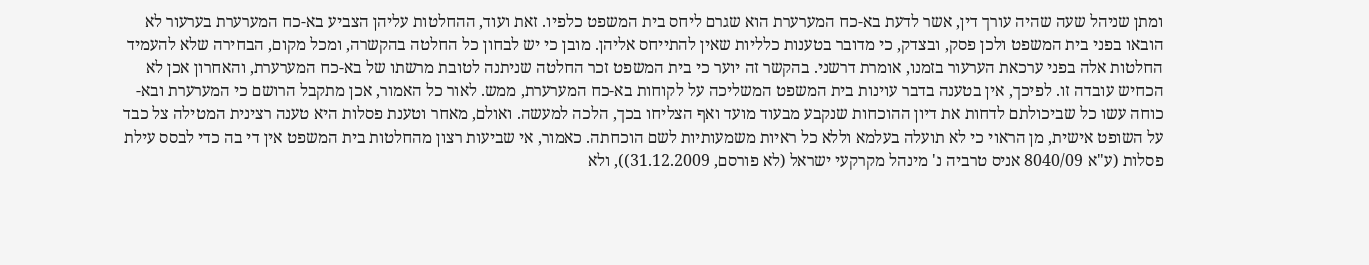ומתן שניהל שעה שהיה עורך דין, אשר לדעת בא-כח המערערת הוא שגרם ליחס בית המשפט כלפיו. זאת ועוד, ההחלטות עליהן הצביע בא-כח המערערת בערעור לא הובאו בפני בית המשפט ולכן פסק, ובצדק, כי מדובר בטענות כלליות שאין להתייחס אליהן. מובן כי יש לבחון כל החלטה בהקשרה, ומכל מקום, הבחירה שלא להעמיד החלטות אלה בפני ערכאת הערעור בזמנו, אומרת דרשני. בהקשר זה יוער כי בית המשפט זכר החלטה שניתנה לטובת מרשתו של בא-כח המערערת, והאחרון אכן לא הכחיש עובדה זו. לפיכך, אין בטענה בדבר עוינות בית המשפט המשליכה על לקוחות בא-כח המערערת, ממש. לאור כל האמור, אכן מתקבל הרושם כי המערערת ובא-כוחה עשו כל שביכולתם לדחות את דיון ההוכחות שנקבע מבעוד מועד ואף הצליחו בכך, הלכה למעשה. ואולם, מאחר וטענת פסלות היא טענה רצינית המטילה צל כבד על השופט אישית, מן הראוי כי לא תועלה בעלמא וללא כל ראיות משמעותיות לשם הוכחתה. כאמור, אי שביעות רצון מהחלטות בית המשפט אין די בה כדי לבסס עילת פסלות (ע"א 8040/09 אניס טרביה נ' מינהל מקרקעי ישראל (לא פורסם, 31.12.2009)), ולא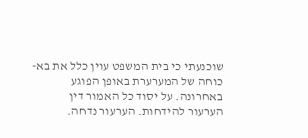שוכנעתי כי בית המשפט עוין כלל את בא-כוחה של המערערת באופן הפוגע באחרונה. על יסוד כל האמור דין הערעור להידחות. הערעור נדחה.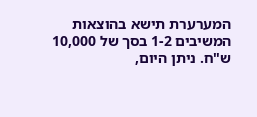המערערת תישא בהוצאות המשיבים 1-2 בסך של 10,000 ש"ח. ניתן היום,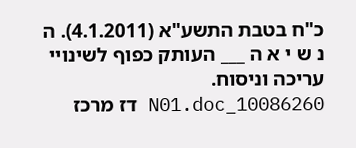כ"ח בטבת התשע"א (4.1.2011). ה נ ש י א ה ___ העותק כפוף לשינויי עריכה וניסוח. 10086260_N01.doc דז מרכז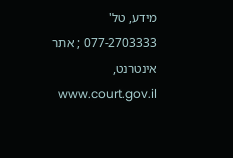מידע, טל' 077-2703333 ; אתר אינטרנט, www.court.gov.il